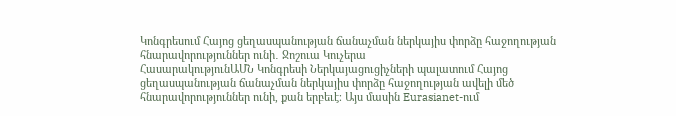Կոնգրեսում Հայոց ցեղասպանության ճանաչման ներկայիս փորձը հաջողության հնարավորություններ ունի․ Ջոշուա Կուչերա
ՀասարակությունԱՄՆ Կոնգրեսի Ներկայացուցիչների պալատում Հայոց ցեղասպանության ճանաչման ներկայիս փորձը հաջողության ավելի մեծ հնարավորություններ ունի, քան երբեւէ։ Այս մասին Eurasianet-ում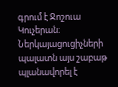գրում է Ջոշուա Կուչերան։
Ներկայացուցիչների պալատն այս շաբաթ պլանավորել է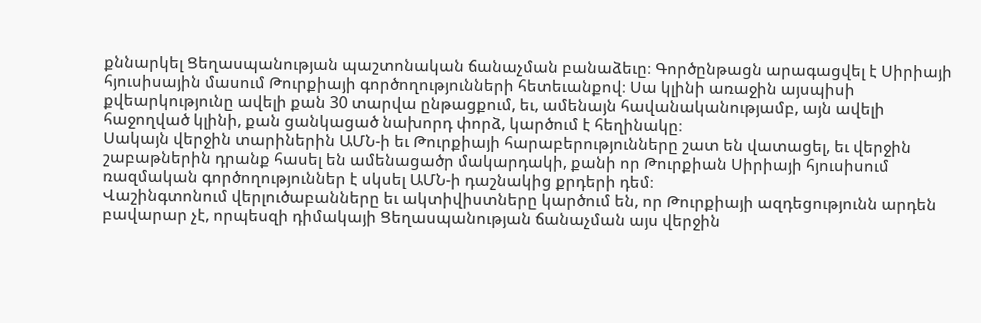քննարկել Ցեղասպանության պաշտոնական ճանաչման բանաձեւը։ Գործընթացն արագացվել է Սիրիայի հյուսիսային մասում Թուրքիայի գործողությունների հետեւանքով։ Սա կլինի առաջին այսպիսի քվեարկությունը ավելի քան 30 տարվա ընթացքում, եւ, ամենայն հավանականությամբ, այն ավելի հաջողված կլինի, քան ցանկացած նախորդ փորձ, կարծում է հեղինակը։
Սակայն վերջին տարիներին ԱՄՆ-ի եւ Թուրքիայի հարաբերությունները շատ են վատացել, եւ վերջին շաբաթներին դրանք հասել են ամենացածր մակարդակի, քանի որ Թուրքիան Սիրիայի հյուսիսում ռազմական գործողություններ է սկսել ԱՄՆ-ի դաշնակից քրդերի դեմ։
Վաշինգտոնում վերլուծաբանները եւ ակտիվիստները կարծում են, որ Թուրքիայի ազդեցությունն արդեն բավարար չէ, որպեսզի դիմակայի Ցեղասպանության ճանաչման այս վերջին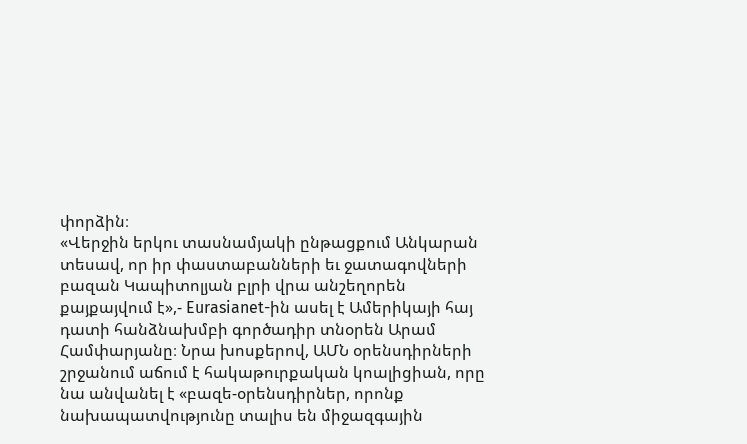փորձին։
«Վերջին երկու տասնամյակի ընթացքում Անկարան տեսավ, որ իր փաստաբանների եւ ջատագովների բազան Կապիտոլյան բլրի վրա անշեղորեն քայքայվում է»,- Eurasianet-ին ասել է Ամերիկայի հայ դատի հանձնախմբի գործադիր տնօրեն Արամ Համփարյանը։ Նրա խոսքերով, ԱՄՆ օրենսդիրների շրջանում աճում է հակաթուրքական կոալիցիան, որը նա անվանել է «բազե-օրենսդիրներ, որոնք նախապատվությունը տալիս են միջազգային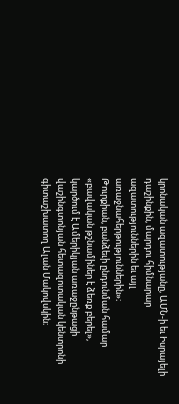կրոնական ազատությանը, ԱՄՆ-ի եւ Իսրայելի դաշինքին, մարդու հիմնարար ազատություններին եւ այլ առաջնահերթություններին»։
Թուրքիան, բանձեւի ընդունման համար «բավական թշնամիներ է ձեռք բերել», կարծում է Ամերիկյան առաջընթացի վաշինգտոնյան հետազոտական կենտրոնի գիտաշխատող Ալան Մակովսկին։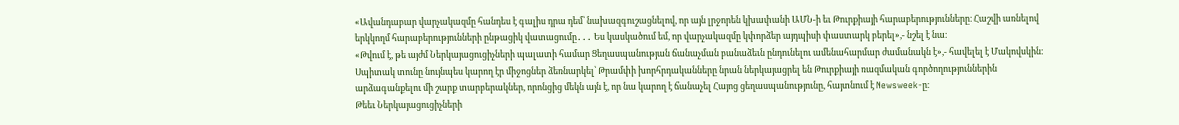«Ավանդաբար վարչակազմը հանդես է գալիս դրա դեմ՝ նախազգուշացնելով, որ այն լրջորեն կխափանի ԱՄՆ-ի եւ Թուրքիայի հարաբերությունները։ Հաշվի առնելով երկկողմ հարաբերությունների ընթացիկ վատացումը․․․ Ես կասկածում եմ, որ վարչակազմը կփորձեր այդպիսի փաստարկ բերել»,- նշել է նա։
«Թվում է, թե այժմ Ներկայացուցիչների պալատի համար Ցեղասպանության ճանաչման բանաձեւն ընդունելու ամենահարմար ժամանակն է»,- հավելել է Մակովսկին։
Սպիտակ տունը նույնպես կարող էր միջոցներ ձեռնարկել՝ Թրամփի խորհրդականները նրան ներկայացրել են Թուրքիայի ռազմական գործողություններին արձագանքելու մի շարք տարբերակներ, որոնցից մեկն այն է, որ նա կարող է ճանաչել Հայոց ցեղասպանությունը, հայտնում է Newsweek-ը։
Թեեւ Ներկայացուցիչների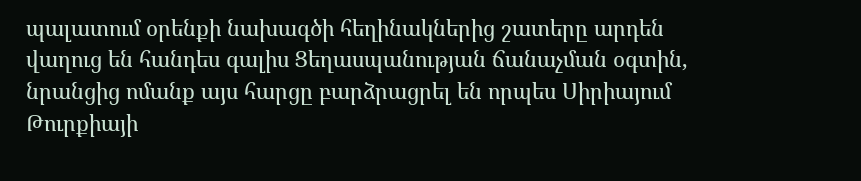պալատում օրենքի նախագծի հեղինակներից շատերը արդեն վաղուց են հանդես գալիս Ցեղասպանության ճանաչման օգտին, նրանցից ոմանք այս հարցը բարձրացրել են որպես Սիրիայում Թուրքիայի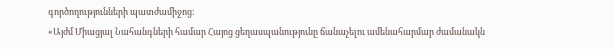գործողությունների պատժամիջոց։
«Այժմ Միացյալ Նահանգների համար Հայոց ցեղասպանությունը ճանաչելու ամենահարմար ժամանակն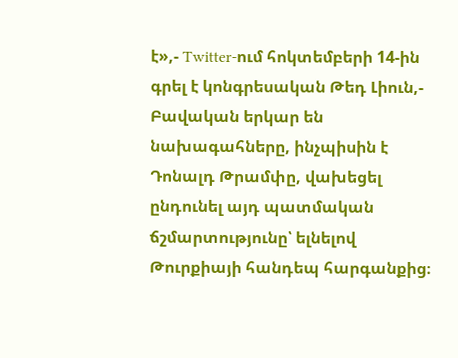է»,- Twitter-ում հոկտեմբերի 14-ին գրել է կոնգրեսական Թեդ Լիուն,- Բավական երկար են նախագահները, ինչպիսին է Դոնալդ Թրամփը, վախեցել ընդունել այդ պատմական ճշմարտությունը՝ ելնելով Թուրքիայի հանդեպ հարգանքից։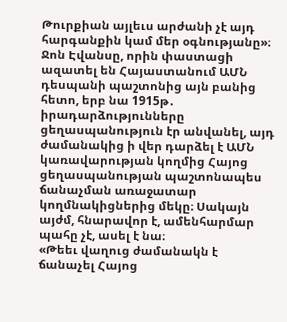Թուրքիան այլեւս արժանի չէ այդ հարգանքին կամ մեր օգնությանը»։
Ջոն Էվանսը, որին փաստացի ազատել են Հայաստանում ԱՄՆ դեսպանի պաշտոնից այն բանից հետո, երբ նա 1915թ․ իրադարձությունները ցեղասպանություն էր անվանել, այդ ժամանակից ի վեր դարձել է ԱՄՆ կառավարության կողմից Հայոց ցեղասպանության պաշտոնապես ճանաչման առաջատար կողմնակիցներից մեկը։ Սակայն այժմ, հնարավոր է, ամենհարմար պահը չէ, ասել է նա։
«Թեեւ վաղուց ժամանակն է ճանաչել Հայոց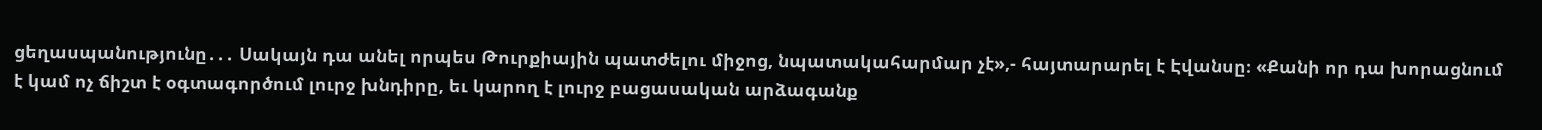ցեղասպանությունը․․․ Սակայն դա անել որպես Թուրքիային պատժելու միջոց, նպատակահարմար չէ»,- հայտարարել է Էվանսը։ «Քանի որ դա խորացնում է կամ ոչ ճիշտ է օգտագործում լուրջ խնդիրը, եւ կարող է լուրջ բացասական արձագանք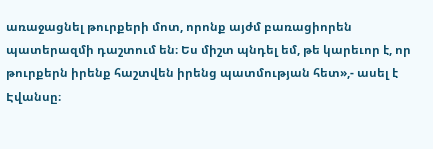առաջացնել թուրքերի մոտ, որոնք այժմ բառացիորեն պատերազմի դաշտում են։ Ես միշտ պնդել եմ, թե կարեւոր է, որ թուրքերն իրենք հաշտվեն իրենց պատմության հետ»,- ասել է Էվանսը։